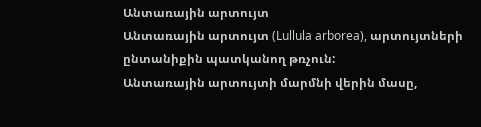Անտառային արտույտ
Անտառային արտույտ (Lullula arborea), արտույտների ընտանիքին պատկանող թռչուն:
Անտառային արտույտի մարմնի վերին մասը,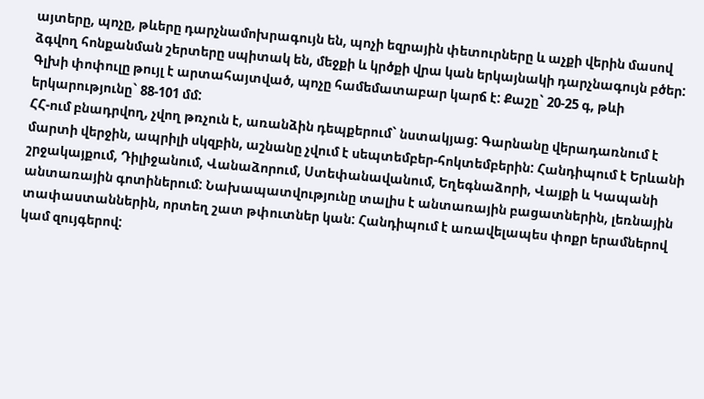այտերը, պոչը, թևերը դարչնամոխրագույն են, պոչի եզրային փետուրները և աչքի վերին մասով ձգվող հոնքանման շերտերը սպիտակ են, մեջքի և կրծքի վրա կան երկայնակի դարչնագույն բծեր: Գլխի փոփուլը թույլ է արտահայտված, պոչը համեմատաբար կարճ է: Քաշը` 20-25 գ, թևի երկարությունը` 88-101 մմ:
ՀՀ-ում բնադրվող, չվող թռչուն է, առանձին դեպքերում` նստակյաց: Գարնանը վերադառնում է մարտի վերջին, ապրիլի սկզբին, աշնանը չվում է սեպտեմբեր-հոկտեմբերին: Հանդիպում է Երևանի շրջակայքում, Դիլիջանում, Վանաձորում, Ստեփանավանում, Եղեգնաձորի, Վայքի և Կապանի անտառային գոտիներում: Նախապատվությունը տալիս է անտառային բացատներին, լեռնային տափաստաններին, որտեղ շատ թփուտներ կան: Հանդիպում է առավելապես փոքր երամներով կամ զույգերով: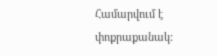Համարվում է փոքրաքանակ: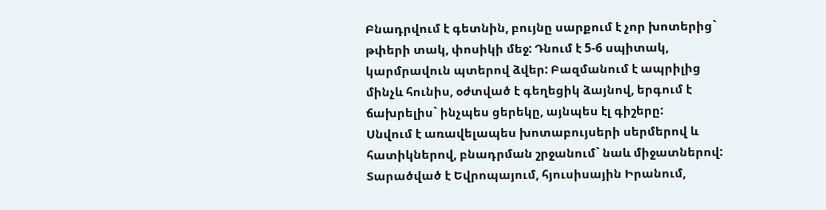Բնադրվում է գետնին, բույնը սարքում է չոր խոտերից` թփերի տակ, փոսիկի մեջ: Դնում է 5-6 սպիտակ, կարմրավուն պտերով ձվեր: Բազմանում է ապրիլից մինչև հունիս, օժտված է գեղեցիկ ձայնով, երգում է ճախրելիս` ինչպես ցերեկը, այնպես էլ գիշերը:
Սնվում է առավելապես խոտաբույսերի սերմերով և հատիկներով, բնադրման շրջանում` նաև միջատներով:
Տարածված է Եվրոպայում, հյուսիսային Իրանում,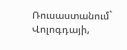Ռուսաստանում` Վոլոգդայի,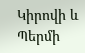Կիրովի և Պերմի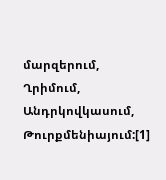մարզերում, Ղրիմում, Անդրկովկասում, Թուրքմենիայում:[1]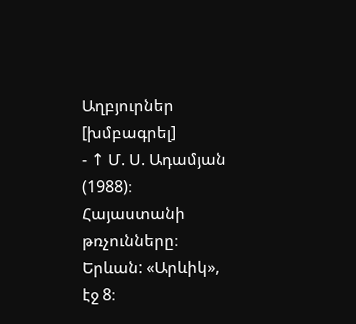Աղբյուրներ [խմբագրել]
- ↑ Մ. Ս. Ադամյան (1988)։ Հայաստանի թռչունները։ Երևան: «Արևիկ», էջ 8։